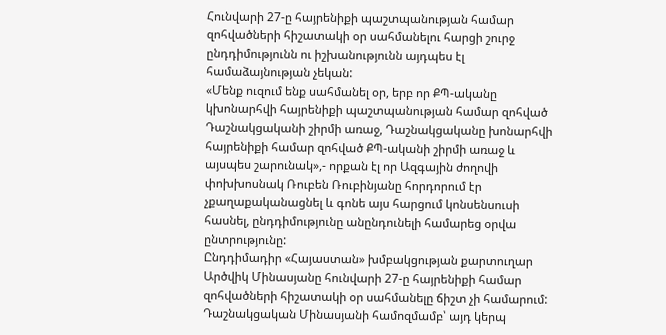Հունվարի 27-ը հայրենիքի պաշտպանության համար զոհվածների հիշատակի օր սահմանելու հարցի շուրջ ընդդիմությունն ու իշխանությունն այդպես էլ համաձայնության չեկան:
«Մենք ուզում ենք սահմանել օր, երբ որ ՔՊ-ականը կխոնարհվի հայրենիքի պաշտպանության համար զոհված Դաշնակցականի շիրմի առաջ, Դաշնակցականը խոնարհվի հայրենիքի համար զոհված ՔՊ-ականի շիրմի առաջ և այսպես շարունակ»,- որքան էլ որ Ազգային ժողովի փոխխոսնակ Ռուբեն Ռուբինյանը հորդորում էր չքաղաքականացնել և գոնե այս հարցում կոնսենսուսի հասնել, ընդդիմությունը անընդունելի համարեց օրվա ընտրությունը:
Ընդդիմադիր «Հայաստան» խմբակցության քարտուղար Արծվիկ Մինասյանը հունվարի 27-ը հայրենիքի համար զոհվածների հիշատակի օր սահմանելը ճիշտ չի համարում: Դաշնակցական Մինասյանի համոզմամբ՝ այդ կերպ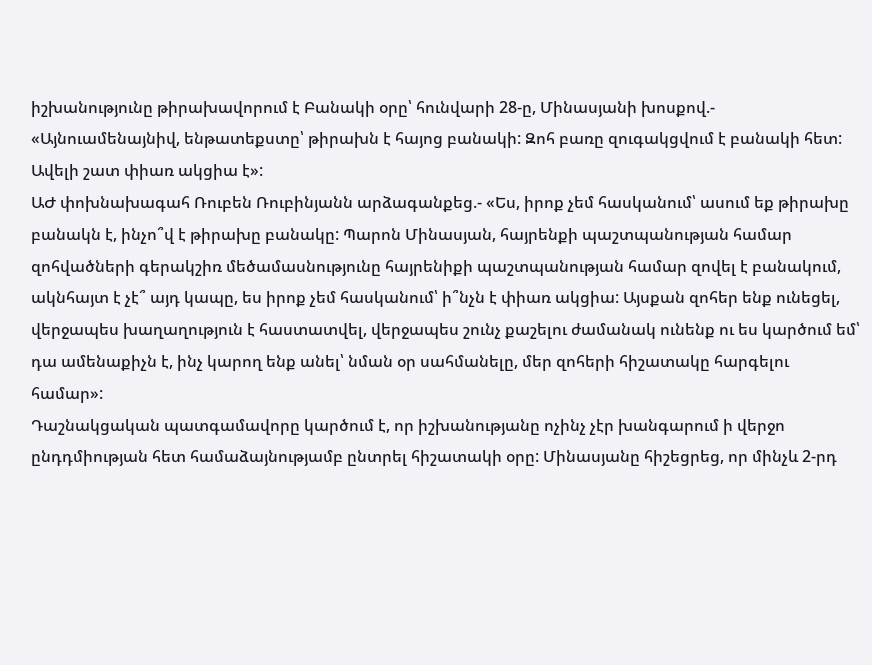իշխանությունը թիրախավորում է Բանակի օրը՝ հունվարի 28-ը, Մինասյանի խոսքով.-
«Այնուամենայնիվ, ենթատեքստը՝ թիրախն է հայոց բանակի: Զոհ բառը զուգակցվում է բանակի հետ: Ավելի շատ փիառ ակցիա է»:
ԱԺ փոխնախագահ Ռուբեն Ռուբինյանն արձագանքեց.- «Ես, իրոք չեմ հասկանում՝ ասում եք թիրախը բանակն է, ինչո՞վ է թիրախը բանակը: Պարոն Մինասյան, հայրենքի պաշտպանության համար զոհվածների գերակշիռ մեծամասնությունը հայրենիքի պաշտպանության համար զովել է բանակում, ակնհայտ է չէ՞ այդ կապը, ես իրոք չեմ հասկանում՝ ի՞նչն է փիառ ակցիա: Այսքան զոհեր ենք ունեցել, վերջապես խաղաղություն է հաստատվել, վերջապես շունչ քաշելու ժամանակ ունենք ու ես կարծում եմ՝ դա ամենաքիչն է, ինչ կարող ենք անել՝ նման օր սահմանելը, մեր զոհերի հիշատակը հարգելու համար»:
Դաշնակցական պատգամավորը կարծում է, որ իշխանությանը ոչինչ չէր խանգարում ի վերջո ընդդմիության հետ համաձայնությամբ ընտրել հիշատակի օրը: Մինասյանը հիշեցրեց, որ մինչև 2-րդ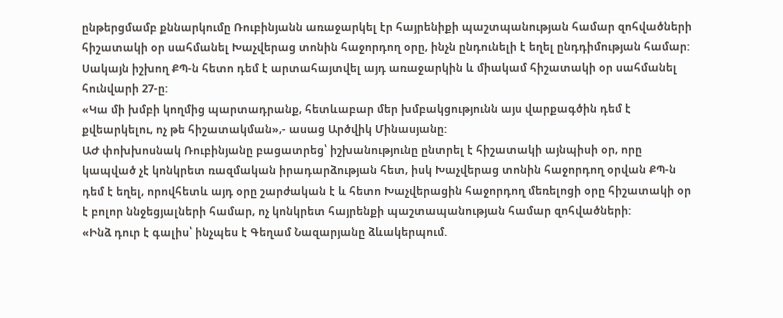ընթերցմամբ քննարկումը Ռուբինյանն առաջարկել էր հայրենիքի պաշտպանության համար զոհվածների հիշատակի օր սահմանել Խաչվերաց տոնին հաջորդող օրը, ինչն ընդունելի է եղել ընդդիմության համար: Սակայն իշխող ՔՊ-ն հետո դեմ է արտահայտվել այդ առաջարկին և միակամ հիշատակի օր սահմանել հունվարի 27-ը:
«Կա մի խմբի կողմից պարտադրանք, հետևաբար մեր խմբակցությունն այս վարքագծին դեմ է քվեարկելու, ոչ թե հիշատակման»,- ասաց Արծվիկ Մինասյանը:
ԱԺ փոխխոսնակ Ռուբինյանը բացատրեց՝ իշխանությունը ընտրել է հիշատակի այնպիսի օր, որը կապված չէ կոնկրետ ռազմական իրադարձության հետ, իսկ Խաչվերաց տոնին հաջորդող օրվան ՔՊ-ն դեմ է եղել, որովհետև այդ օրը շարժական է և հետո Խաչվերացին հաջորդող մեռելոցի օրը հիշատակի օր է բոլոր ննջեցյալների համար, ոչ կոնկրետ հայրենքի պաշտապանության համար զոհվածների:
«Ինձ դուր է գալիս՝ ինչպես է Գեղամ Նազարյանը ձևակերպում.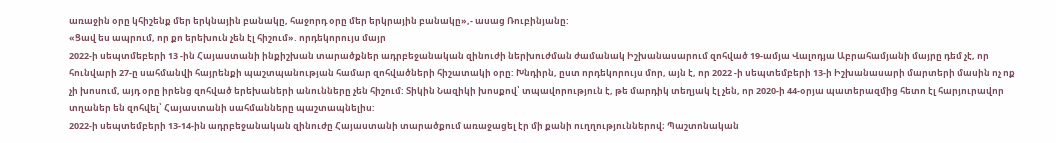առաջին օրը կհիշենք մեր երկնային բանակը, հաջորդ օրը մեր երկրային բանակը»,- ասաց Ռուբինյանը:
«Ցավ ես ապրում, որ քո երեխուն չեն էլ հիշում». որդեկորույս մայր
2022-ի սեպտմեբերի 13 -ին Հայաստանի ինքիշխան տարածքներ ադրբեջանական զինուժի ներխուժման ժամանակ Իշխանասարում զոհված 19-ամյա Վալոդյա Աբրահամյանի մայրը դեմ չէ, որ հունվարի 27-ը սահմանվի հայրենքի պաշտպանության համար զոհվածների հիշատակի օրը: Խնդիրն, ըստ որդեկորույս մոր, այն է, որ 2022 -ի սեպտեմբերի 13-ի Իշխանասարի մարտերի մասին ոչ ոք չի խոսում, այդ օրը իրենց զոհված երեխաների անունները չեն հիշում: Տիկին Նազիկի խոսքով՝ տպավորություն է, թե մարդիկ տեղյակ էլ չեն, որ 2020-ի 44-օրյա պատերազմից հետո էլ հարյուրավոր տղաներ են զոհվել՝ Հայաստանի սահմանները պաշտապնելիս:
2022-ի սեպտեմբերի 13-14-ին ադրբեջանական զինուժը Հայաստանի տարածքում առաջացել էր մի քանի ուղղություններով։ Պաշտոնական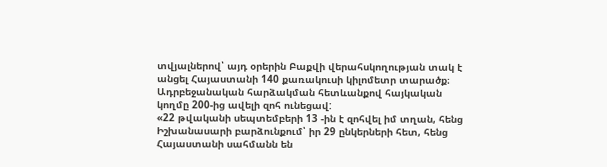տվյալներով՝ այդ օրերին Բաքվի վերահսկողության տակ է անցել Հայաստանի 140 քառակուսի կիլոմետր տարածք։ Ադրբեջանական հարձակման հետևանքով հայկական կողմը 200-ից ավելի զոհ ունեցավ:
«22 թվականի սեպտեմբերի 13 -ին է զոհվել իմ տղան, հենց Իշխանասարի բարձունքում՝ իր 29 ընկերների հետ, հենց Հայաստանի սահմանն են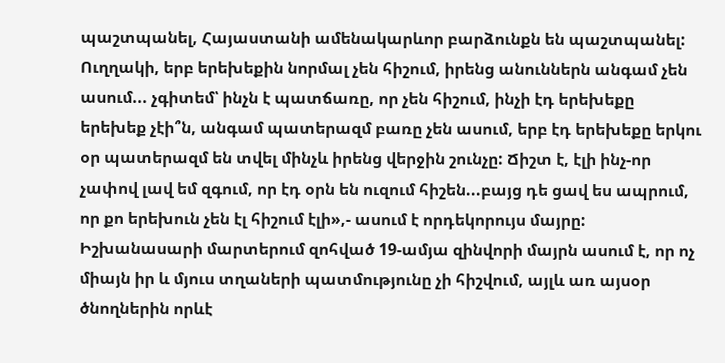պաշտպանել, Հայաստանի ամենակարևոր բարձունքն են պաշտպանել: Ուղղակի, երբ երեխեքին նորմալ չեն հիշում, իրենց անուններն անգամ չեն ասում... չգիտեմ՝ ինչն է պատճառը, որ չեն հիշում, ինչի էդ երեխեքը երեխեք չէի՞ն, անգամ պատերազմ բառը չեն ասում, երբ էդ երեխեքը երկու օր պատերազմ են տվել մինչև իրենց վերջին շունչը: Ճիշտ է, էլի ինչ-որ չափով լավ եմ զգում, որ էդ օրն են ուզում հիշեն...բայց դե ցավ ես ապրում, որ քո երեխուն չեն էլ հիշում էլի»,- ասում է որդեկորույս մայրը:
Իշխանասարի մարտերում զոհված 19-ամյա զինվորի մայրն ասում է, որ ոչ միայն իր և մյուս տղաների պատմությունը չի հիշվում, այլև առ այսօր ծնողներին որևէ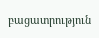բացատրություն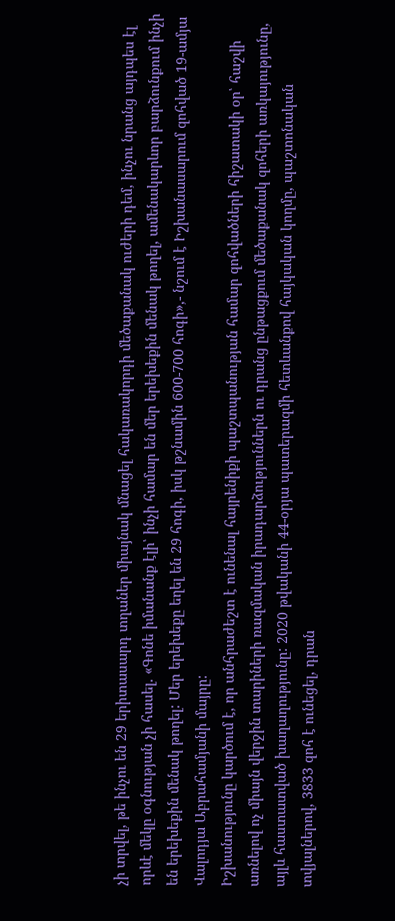չի տրվել, թե ինչու են 29 երիտասարդ տղաներ միայնակ մնացել հակառակորդի մեծաքանակ ուժերի դեմ, ինչու նրանց այդպես էլ որևէ մեկը օգնության չի հասել. «Գոնե իմանանք էլի՝ ինչի համար են մեր երեխեքին մենակ թողել, ամենակարևոր բարձունքում ինչի են երեխեքին մենակ թողել: Մեր երեխեքը եղել են 29 հոգի, իսկ թշնամին 600-700 հոգի»,- նշում է Իշխանասարում զոհված 19-ամյա Վալոդյա Աբրահամյանի մայրը:
Իշխանությունը կարծում է, որ անհրաժեշտ է ունենալ հայրենիքի պաշտպանության համար զոհվածների հիշատակի օր՝ հաշվի առնելով ոչ միայն վերջին տարիների ռազմական իրադարձություններն ու դրանց ընթացքում մեծաքանակ զոհերի առկայությունը, այլև հաստատված խաղաղությունը: 2020 թվականի 44-օրյա պատերազմի հետևանքով հայկական կողմը, պաշտոնական տվյալներով, 3833 զոհ է ունեցել, դրան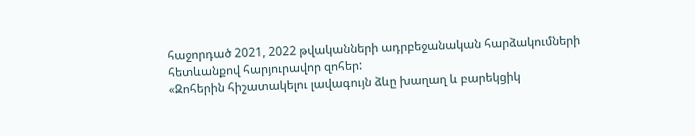հաջորդած 2021, 2022 թվականների ադրբեջանական հարձակումների հետևանքով հարյուրավոր զոհեր:
«Զոհերին հիշատակելու լավագույն ձևը խաղաղ և բարեկցիկ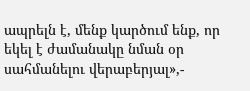ապրելն է, մենք կարծում ենք, որ եկել է ժամանակը նման օր սահմանելու վերաբերյալ»,-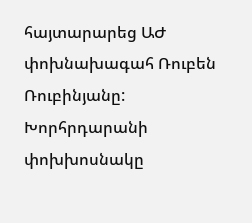հայտարարեց ԱԺ փոխնախագահ Ռուբեն Ռուբինյանը:
Խորհրդարանի փոխխոսնակը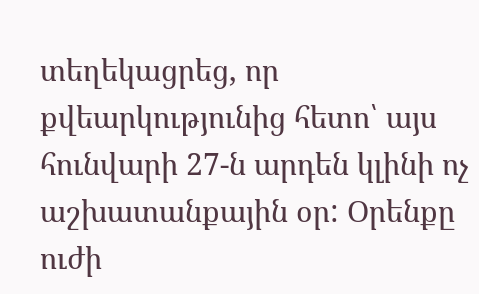տեղեկացրեց, որ քվեարկությունից հետո՝ այս հունվարի 27-ն արդեն կլինի ոչ աշխատանքային օր: Օրենքը ուժի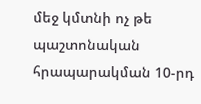մեջ կմտնի ոչ թե պաշտոնական հրապարակման 10-րդ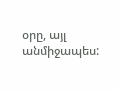օրը, այլ անմիջապես: